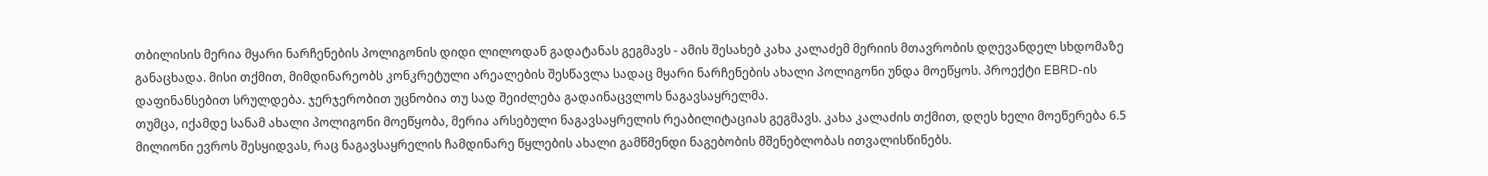თბილისის მერია მყარი ნარჩენების პოლიგონის დიდი ლილოდან გადატანას გეგმავს - ამის შესახებ კახა კალაძემ მერიის მთავრობის დღევანდელ სხდომაზე განაცხადა. მისი თქმით, მიმდინარეობს კონკრეტული არეალების შესწავლა სადაც მყარი ნარჩენების ახალი პოლიგონი უნდა მოეწყოს. პროექტი EBRD-ის დაფინანსებით სრულდება. ჯერჯერობით უცნობია თუ სად შეიძლება გადაინაცვლოს ნაგავსაყრელმა.
თუმცა, იქამდე სანამ ახალი პოლიგონი მოეწყობა, მერია არსებული ნაგავსაყრელის რეაბილიტაციას გეგმავს. კახა კალაძის თქმით, დღეს ხელი მოეწერება 6.5 მილიონი ევროს შესყიდვას, რაც ნაგავსაყრელის ჩამდინარე წყლების ახალი გამწმენდი ნაგებობის მშენებლობას ითვალისწინებს.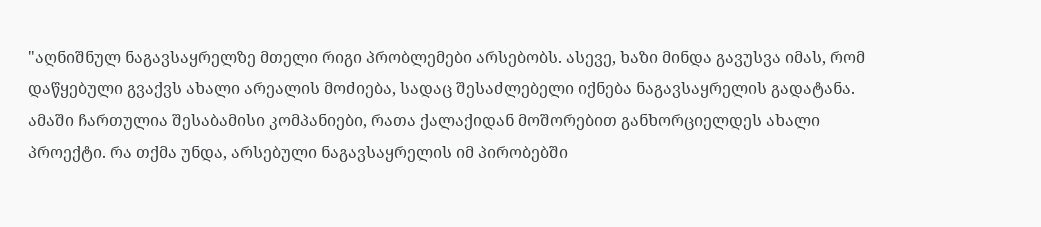"აღნიშნულ ნაგავსაყრელზე მთელი რიგი პრობლემები არსებობს. ასევე, ხაზი მინდა გავუსვა იმას, რომ დაწყებული გვაქვს ახალი არეალის მოძიება, სადაც შესაძლებელი იქნება ნაგავსაყრელის გადატანა. ამაში ჩართულია შესაბამისი კომპანიები, რათა ქალაქიდან მოშორებით განხორციელდეს ახალი პროექტი. რა თქმა უნდა, არსებული ნაგავსაყრელის იმ პირობებში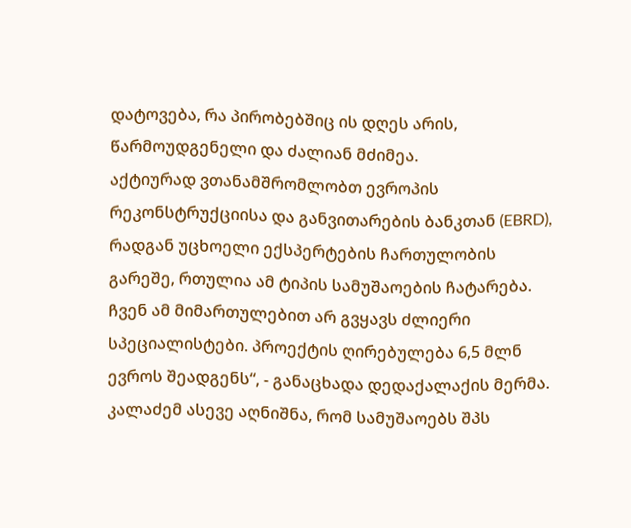დატოვება, რა პირობებშიც ის დღეს არის, წარმოუდგენელი და ძალიან მძიმეა.
აქტიურად ვთანამშრომლობთ ევროპის რეკონსტრუქციისა და განვითარების ბანკთან (EBRD), რადგან უცხოელი ექსპერტების ჩართულობის გარეშე, რთულია ამ ტიპის სამუშაოების ჩატარება. ჩვენ ამ მიმართულებით არ გვყავს ძლიერი სპეციალისტები. პროექტის ღირებულება 6,5 მლნ ევროს შეადგენს“, - განაცხადა დედაქალაქის მერმა.
კალაძემ ასევე აღნიშნა, რომ სამუშაოებს შპს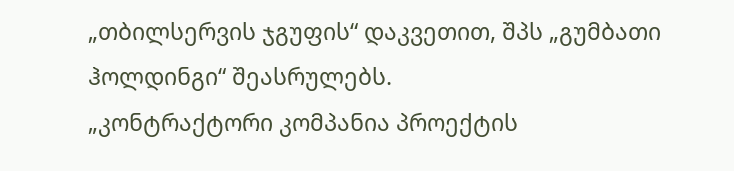„თბილსერვის ჯგუფის“ დაკვეთით, შპს „გუმბათი ჰოლდინგი“ შეასრულებს.
„კონტრაქტორი კომპანია პროექტის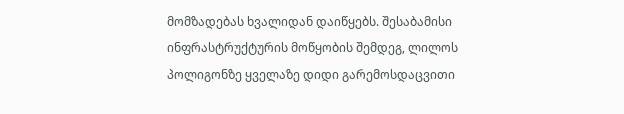მომზადებას ხვალიდან დაიწყებს. შესაბამისი ინფრასტრუქტურის მოწყობის შემდეგ, ლილოს პოლიგონზე ყველაზე დიდი გარემოსდაცვითი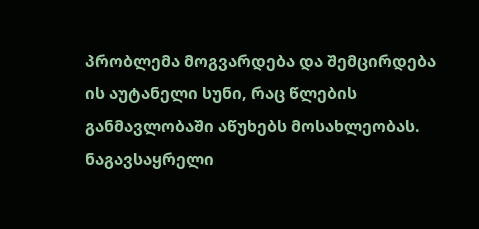პრობლემა მოგვარდება და შემცირდება ის აუტანელი სუნი, რაც წლების განმავლობაში აწუხებს მოსახლეობას. ნაგავსაყრელი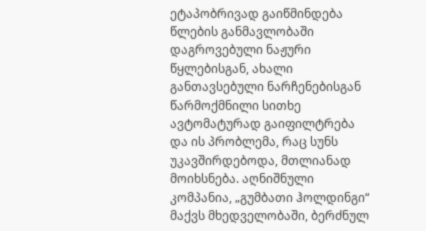ეტაპობრივად გაიწმინდება წლების განმავლობაში დაგროვებული ნაჟური წყლებისგან, ახალი განთავსებული ნარჩენებისგან წარმოქმნილი სითხე ავტომატურად გაიფილტრება და ის პრობლემა, რაც სუნს უკავშირდებოდა, მთლიანად მოიხსნება. აღნიშნული კომპანია, „გუმბათი ჰოლდინგი“ მაქვს მხედველობაში, ბერძნულ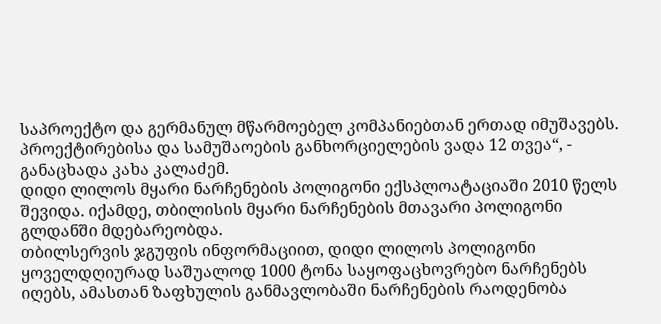საპროექტო და გერმანულ მწარმოებელ კომპანიებთან ერთად იმუშავებს. პროექტირებისა და სამუშაოების განხორციელების ვადა 12 თვეა“, - განაცხადა კახა კალაძემ.
დიდი ლილოს მყარი ნარჩენების პოლიგონი ექსპლოატაციაში 2010 წელს შევიდა. იქამდე, თბილისის მყარი ნარჩენების მთავარი პოლიგონი გლდანში მდებარეობდა.
თბილსერვის ჯგუფის ინფორმაციით, დიდი ლილოს პოლიგონი ყოველდღიურად საშუალოდ 1000 ტონა საყოფაცხოვრებო ნარჩენებს იღებს, ამასთან ზაფხულის განმავლობაში ნარჩენების რაოდენობა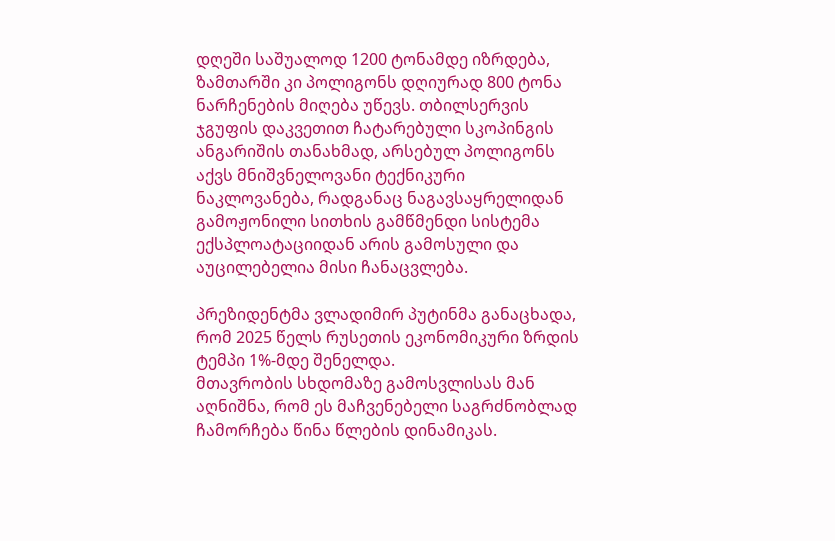დღეში საშუალოდ 1200 ტონამდე იზრდება, ზამთარში კი პოლიგონს დღიურად 800 ტონა ნარჩენების მიღება უწევს. თბილსერვის ჯგუფის დაკვეთით ჩატარებული სკოპინგის ანგარიშის თანახმად, არსებულ პოლიგონს აქვს მნიშვნელოვანი ტექნიკური ნაკლოვანება, რადგანაც ნაგავსაყრელიდან გამოჟონილი სითხის გამწმენდი სისტემა ექსპლოატაციიდან არის გამოსული და აუცილებელია მისი ჩანაცვლება.

პრეზიდენტმა ვლადიმირ პუტინმა განაცხადა, რომ 2025 წელს რუსეთის ეკონომიკური ზრდის ტემპი 1%-მდე შენელდა.
მთავრობის სხდომაზე გამოსვლისას მან აღნიშნა, რომ ეს მაჩვენებელი საგრძნობლად ჩამორჩება წინა წლების დინამიკას.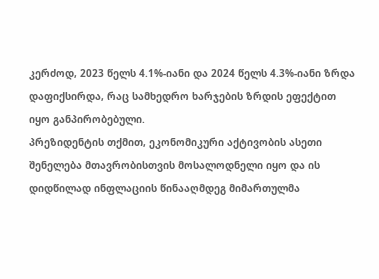კერძოდ, 2023 წელს 4.1%-იანი და 2024 წელს 4.3%-იანი ზრდა დაფიქსირდა, რაც სამხედრო ხარჯების ზრდის ეფექტით იყო განპირობებული.
პრეზიდენტის თქმით, ეკონომიკური აქტივობის ასეთი შენელება მთავრობისთვის მოსალოდნელი იყო და ის დიდწილად ინფლაციის წინააღმდეგ მიმართულმა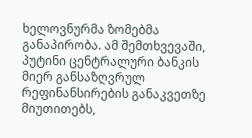ხელოვნურმა ზომებმა განაპირობა. ამ შემთხვევაში, პუტინი ცენტრალური ბანკის მიერ განსაზღვრულ რეფინანსირების განაკვეთზე მიუთითებს,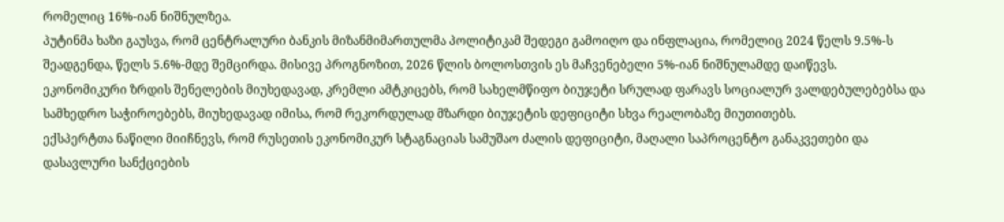რომელიც 16%-იან ნიშნულზეა.
პუტინმა ხაზი გაუსვა, რომ ცენტრალური ბანკის მიზანმიმართულმა პოლიტიკამ შედეგი გამოიღო და ინფლაცია, რომელიც 2024 წელს 9.5%-ს შეადგენდა, წელს 5.6%-მდე შემცირდა. მისივე პროგნოზით, 2026 წლის ბოლოსთვის ეს მაჩვენებელი 5%-იან ნიშნულამდე დაიწევს.
ეკონომიკური ზრდის შენელების მიუხედავად, კრემლი ამტკიცებს, რომ სახელმწიფო ბიუჯეტი სრულად ფარავს სოციალურ ვალდებულებებსა და სამხედრო საჭიროებებს, მიუხედავად იმისა, რომ რეკორდულად მზარდი ბიუჯეტის დეფიციტი სხვა რეალობაზე მიუთითებს.
ექსპერტთა ნაწილი მიიჩნევს, რომ რუსეთის ეკონომიკურ სტაგნაციას სამუშაო ძალის დეფიციტი, მაღალი საპროცენტო განაკვეთები და დასავლური სანქციების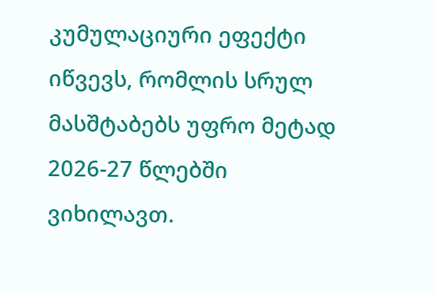კუმულაციური ეფექტი იწვევს, რომლის სრულ მასშტაბებს უფრო მეტად 2026-27 წლებში ვიხილავთ.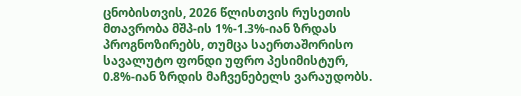ცნობისთვის, 2026 წლისთვის რუსეთის მთავრობა მშპ-ის 1%-1.3%-იან ზრდას პროგნოზირებს, თუმცა საერთაშორისო სავალუტო ფონდი უფრო პესიმისტურ, 0.8%-იან ზრდის მაჩვენებელს ვარაუდობს.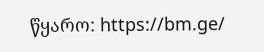წყარო: https://bm.ge/